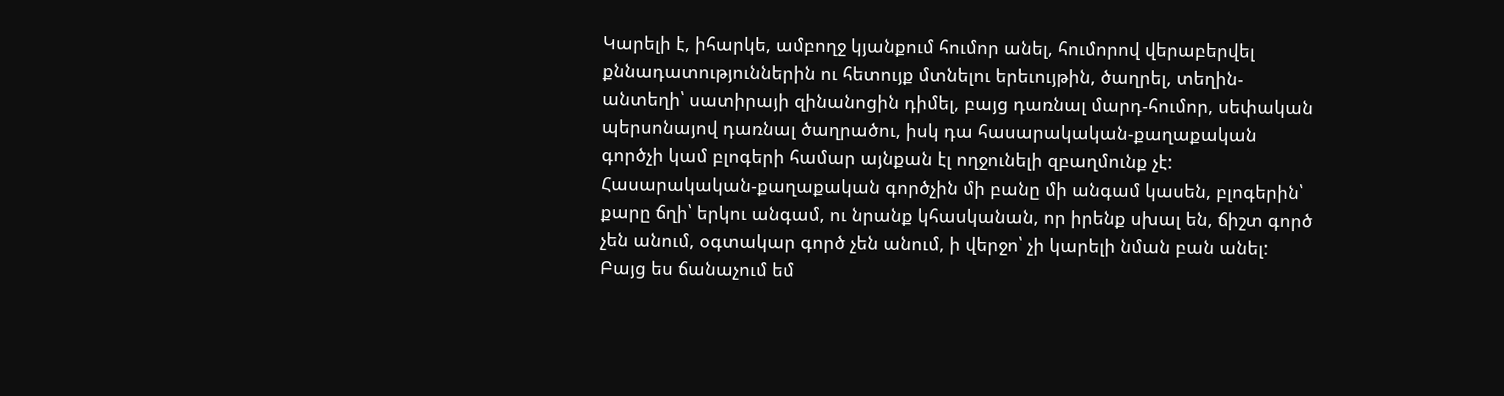Կարելի է, իհարկե, ամբողջ կյանքում հումոր անել, հումորով վերաբերվել քննադատություններին ու հետույք մտնելու երեւույթին, ծաղրել, տեղին-անտեղի՝ սատիրայի զինանոցին դիմել, բայց դառնալ մարդ-հումոր, սեփական պերսոնայով դառնալ ծաղրածու, իսկ դա հասարակական-քաղաքական գործչի կամ բլոգերի համար այնքան էլ ողջունելի զբաղմունք չէ: Հասարակական-քաղաքական գործչին մի բանը մի անգամ կասեն, բլոգերին՝ քարը ճղի՝ երկու անգամ, ու նրանք կհասկանան, որ իրենք սխալ են, ճիշտ գործ չեն անում, օգտակար գործ չեն անում, ի վերջո՝ չի կարելի նման բան անել: Բայց ես ճանաչում եմ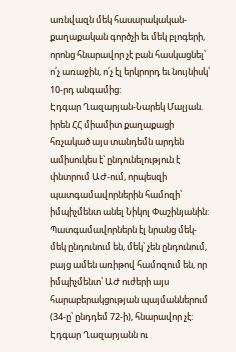առնվազն մեկ հասարակական-քաղաքական գործչի եւ մեկ բլոգերի, որոնց հնարավոր չէ բան հասկացնել՝ ո՛չ առաջին, ո՛չ էլ երկրորդ եւ նույնիսկ՝ 10-րդ անգամից:
Էդգար Ղազարյան-Նարեկ Մալյան. իրեն ՀՀ միամիտ քաղաքացի հռչակած այս տանդեմն արդեն ամիսուկես է՝ ընդունելություն է փնտրում ԱԺ-ում, որպեսզի պատգամավորներին համոզի՝ իմպիչմենտ անել Նիկոլ Փաշինյանին: Պատգամավորներն էլ նրանց մեկ-մեկ ընդունում են, մեկ՝ չեն ընդունում, բայց ամեն առիթով համոզում են, որ իմպիչմենտ՝ ԱԺ ուժերի այս հարաբերակցության պայմաններում (34-ը՝ ընդդեմ 72-ի), հնարավոր չէ: Էդգար Ղազարյանն ու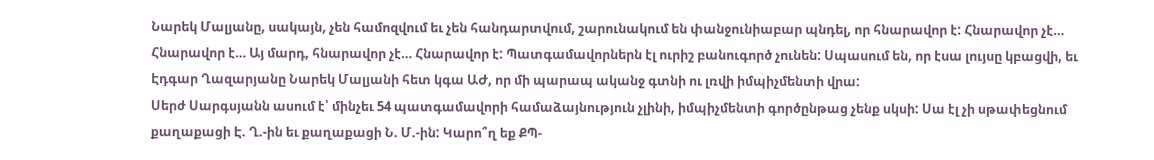Նարեկ Մալյանը, սակայն, չեն համոզվում եւ չեն հանդարտվում, շարունակում են փանջունիաբար պնդել, որ հնարավոր է: Հնարավոր չէ… Հնարավոր է… Այ մարդ, հնարավոր չէ… Հնարավոր է: Պատգամավորներն էլ ուրիշ բանուգործ չունեն: Սպասում են, որ էսա լույսը կբացվի, եւ Էդգար Ղազարյանը Նարեկ Մալյանի հետ կգա ԱԺ, որ մի պարապ ականջ գտնի ու լռվի իմպիչմենտի վրա:
Սերժ Սարգսյանն ասում է՝ մինչեւ 54 պատգամավորի համաձայնություն չլինի, իմպիչմենտի գործընթաց չենք սկսի: Սա էլ չի սթափեցնում քաղաքացի Է. Ղ.-ին եւ քաղաքացի Ն. Մ.-ին: Կարո՞ղ եք ՔՊ-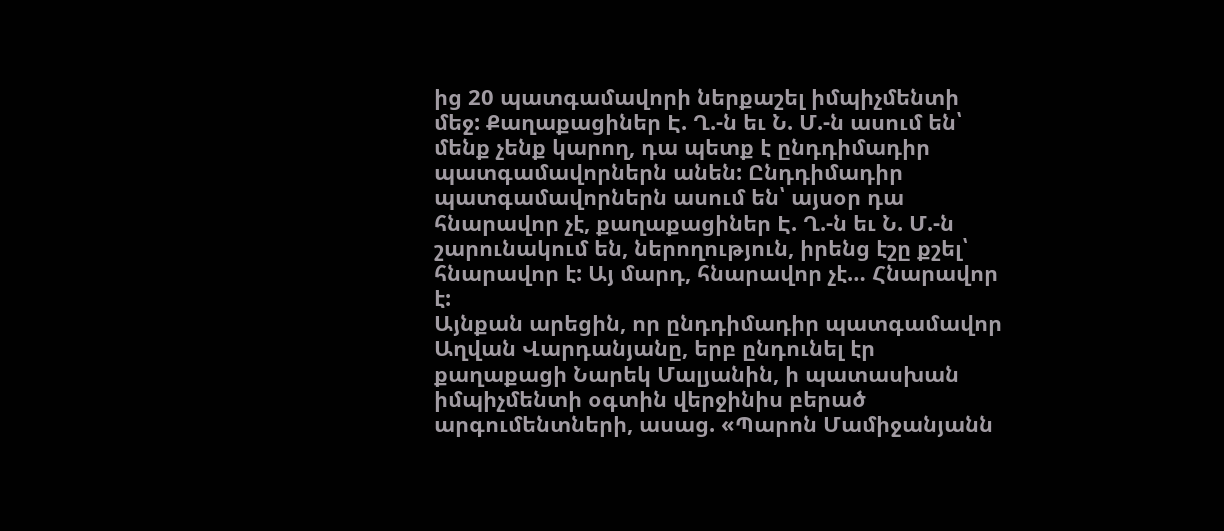ից 20 պատգամավորի ներքաշել իմպիչմենտի մեջ: Քաղաքացիներ Է. Ղ.-ն եւ Ն. Մ.-ն ասում են՝ մենք չենք կարող, դա պետք է ընդդիմադիր պատգամավորներն անեն: Ընդդիմադիր պատգամավորներն ասում են՝ այսօր դա հնարավոր չէ, քաղաքացիներ Է. Ղ.-ն եւ Ն. Մ.-ն շարունակում են, ներողություն, իրենց էշը քշել՝ հնարավոր է: Այ մարդ, հնարավոր չէ… Հնարավոր է:
Այնքան արեցին, որ ընդդիմադիր պատգամավոր Աղվան Վարդանյանը, երբ ընդունել էր քաղաքացի Նարեկ Մալյանին, ի պատասխան իմպիչմենտի օգտին վերջինիս բերած արգումենտների, ասաց. «Պարոն Մամիջանյանն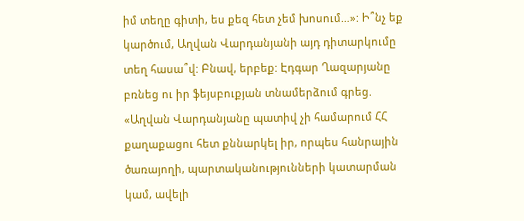իմ տեղը գիտի, ես քեզ հետ չեմ խոսում…»: Ի՞նչ եք կարծում, Աղվան Վարդանյանի այդ դիտարկումը տեղ հասա՞վ: Բնավ, երբեք: Էդգար Ղազարյանը բռնեց ու իր ֆեյսբուքյան տնամերձում գրեց. «Աղվան Վարդանյանը պատիվ չի համարում ՀՀ քաղաքացու հետ քննարկել իր, որպես հանրային ծառայողի, պարտականությունների կատարման կամ, ավելի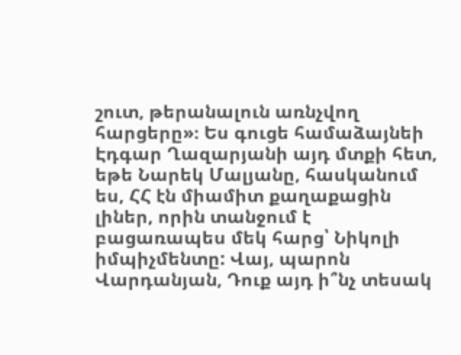շուտ, թերանալուն առնչվող հարցերը»։ Ես գուցե համաձայնեի Էդգար Ղազարյանի այդ մտքի հետ, եթե Նարեկ Մալյանը, հասկանում ես, ՀՀ էն միամիտ քաղաքացին լիներ, որին տանջում է բացառապես մեկ հարց՝ Նիկոլի իմպիչմենտը: Վայ, պարոն Վարդանյան, Դուք այդ ի՞նչ տեսակ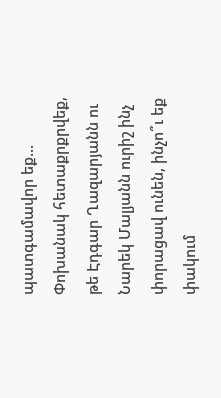պատգամավոր եք… Փոխանակ հետաքրքրվեք, թե Էդգար Ղազարյանն ու Նարեկ Մալյանն ուրիշ ինչ փորացավ ունեն, ինչո՞ւ եք փակում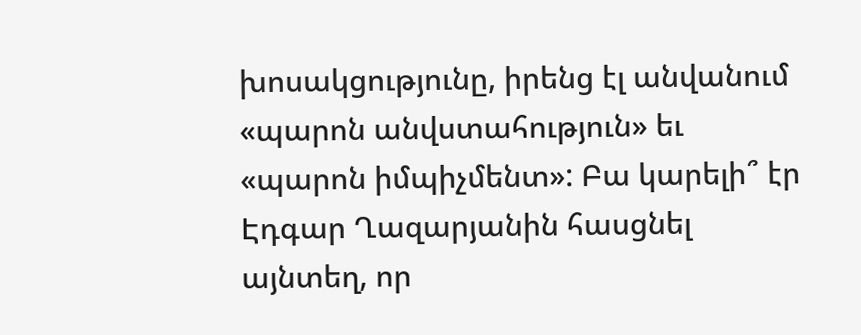խոսակցությունը, իրենց էլ անվանում «պարոն անվստահություն» եւ «պարոն իմպիչմենտ»: Բա կարելի՞ էր Էդգար Ղազարյանին հասցնել այնտեղ, որ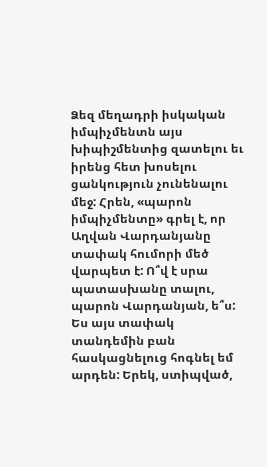Ձեզ մեղադրի իսկական իմպիչմենտն այս խիպիշմենտից զատելու եւ իրենց հետ խոսելու ցանկություն չունենալու մեջ: Հրեն, «պարոն իմպիչմենտը» գրել է, որ Աղվան Վարդանյանը տափակ հումորի մեծ վարպետ է: Ո՞վ է սրա պատասխանը տալու, պարոն Վարդանյան, ե՞ս: Ես այս տափակ տանդեմին բան հասկացնելուց հոգնել եմ արդեն: Երեկ, ստիպված,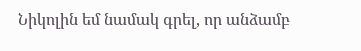Նիկոլին եմ նամակ գրել, որ անձամբ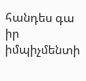հանդես գա իր իմպիչմենտի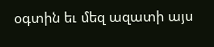օգտին եւ մեզ ազատի այս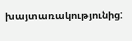խայտառակությունից: